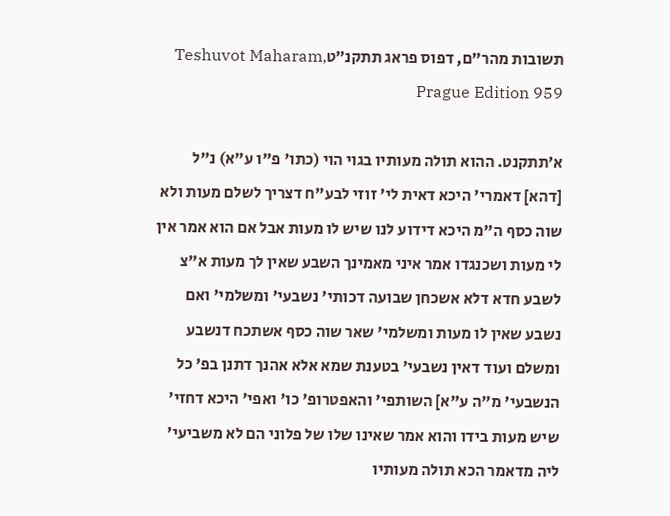תשובות מהר"ם, דפוס פראג תתקנ״טTeshuvot Maharam, Prague Edition 959

א׳תתקנט. ההוא תולה מעותיו בגוי הוי (כתו' פ"ו ע"א) נ"ל [דהא] דאמרי' היכא דאית לי' זוזי לבע"ח דצריך לשלם מעות ולא שוה כסף ה"מ היכא דידוע לנו שיש לו מעות אבל אם הוא אמר אין לי מעות ושכנגדו אמר איני מאמינך השבע שאין לך מעות א"צ לשבע חדא דלא אשכחן שבועה דכותי' נשבעי' ומשלמי' ואם נשבע שאין לו מעות ומשלמי' שאר שוה כסף אשתכח דנשבע ומשלם ועוד דאין נשבעי' בטענת שמא אלא אהנך דתנן בפ' כל הנשבעי' מ"ה ע"א] השותפי' והאפטרופ' כו' ואפי' היכא דחזי' שיש מעות בידו והוא אמר שאינו שלו של פלוני הם לא משביעי' ליה מדאמר הכא תולה מעותיו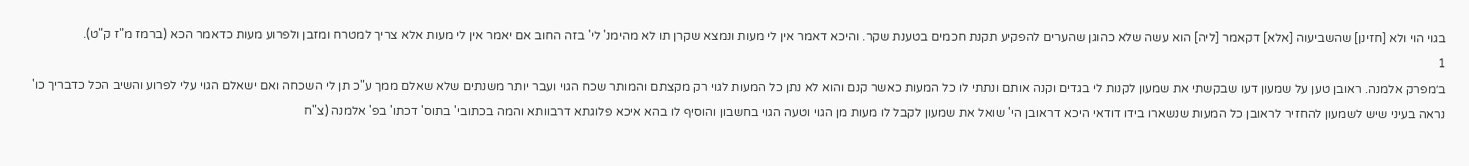בגוי הוי ולא [חזינן] שהשביעוה [אלא] דקאמר [ליה] הוא עשה שלא כהוגן שהערים להפקיע תקנת חכמים בטענת שקר. והיכא דאמר אין לי מעות ונמצא שקרן תו לא מהימנ' לי' בזה החוב אם יאמר אין לי מעות אלא צריך למטרח ומזבן ולפרוע מעות כדאמר הכא (ברמז מ"ז ק"ט).
1
ב׳מפרק אלמנה. ראובן טען על שמעון דעו שבקשתי את שמעון לקנות לי בגדים וקנה אותם ונתתי לו כל המעות כאשר קנם והוא לא נתן כל המעות לגוי רק מקצתם והמותר שכח הגוי ועבר יותר משנתים שלא שאלם ממך ע"כ תן לי השכחה ואם ישאלם הגוי עלי לפרוע והשיב הכל כדבריך כו' נראה בעיני שיש לשמעון להחזיר לראובן כל המעות שנשארו בידו דודאי היכא דראובן הי' שואל את שמעון לקבל לו מעות מן הגוי וטעה הגוי בחשבון והוסיף לו בהא איכא פלוגתא דרבוותא והמה בכתובי' בתוס' דכתו' בפ' אלמנה (צ"ח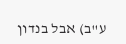ע"ב) אבל בנדון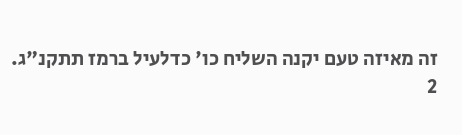זה מאיזה טעם יקנה השליח כו' כדלעיל ברמז תתקנ"ג.
2